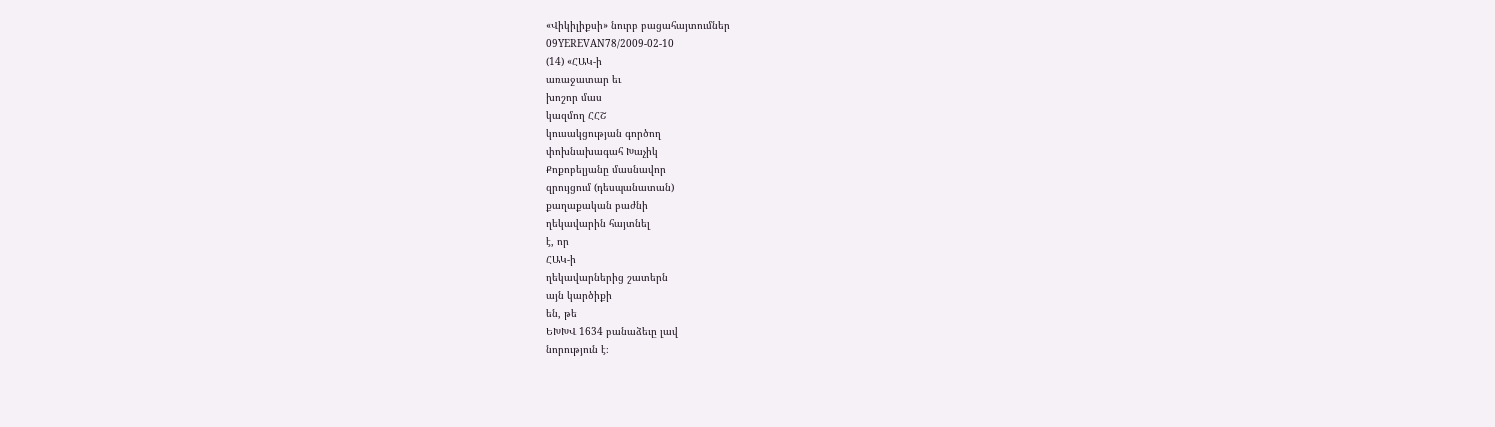«Վիկիլիքսի» նուրբ բացահայտումներ
09YEREVAN78/2009-02-10
(14) «ՀԱԿ-ի
առաջատար եւ
խոշոր մաս
կազմող ՀՀՇ
կուսակցության գործող
փոխնախագահ Խաչիկ
Քոքոբելյանը մասնավոր
զրույցում (դեսպանատան)
քաղաքական բաժնի
ղեկավարին հայտնել
է, որ
ՀԱԿ-ի
ղեկավարներից շատերն
այն կարծիքի
են, թե
ԵԽԽՎ 1634 բանաձեւը լավ
նորություն է։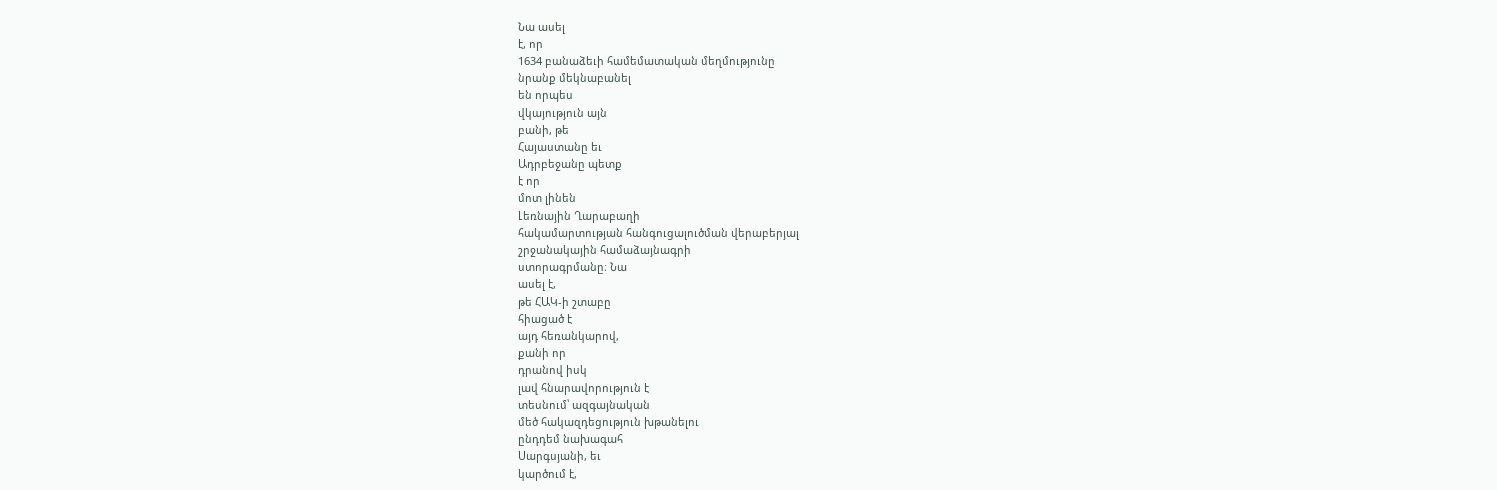Նա ասել
է, որ
1634 բանաձեւի համեմատական մեղմությունը
նրանք մեկնաբանել
են որպես
վկայություն այն
բանի, թե
Հայաստանը եւ
Ադրբեջանը պետք
է որ
մոտ լինեն
Լեռնային Ղարաբաղի
հակամարտության հանգուցալուծման վերաբերյալ
շրջանակային համաձայնագրի
ստորագրմանը։ Նա
ասել է,
թե ՀԱԿ-ի շտաբը
հիացած է
այդ հեռանկարով,
քանի որ
դրանով իսկ
լավ հնարավորություն է
տեսնում՝ ազգայնական
մեծ հակազդեցություն խթանելու
ընդդեմ նախագահ
Սարգսյանի, եւ
կարծում է,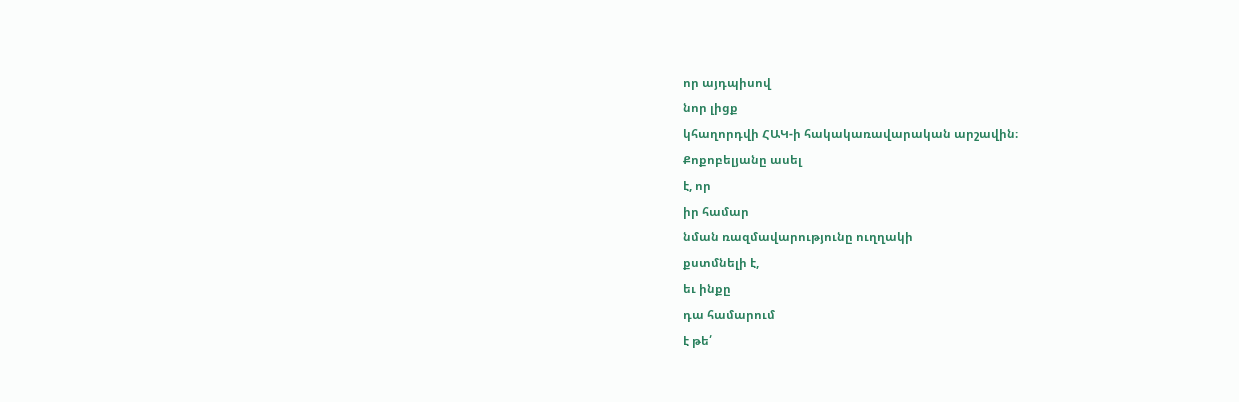որ այդպիսով
նոր լիցք
կհաղորդվի ՀԱԿ-ի հակակառավարական արշավին։
Քոքոբելյանը ասել
է, որ
իր համար
նման ռազմավարությունը ուղղակի
քստմնելի է,
եւ ինքը
դա համարում
է թե՛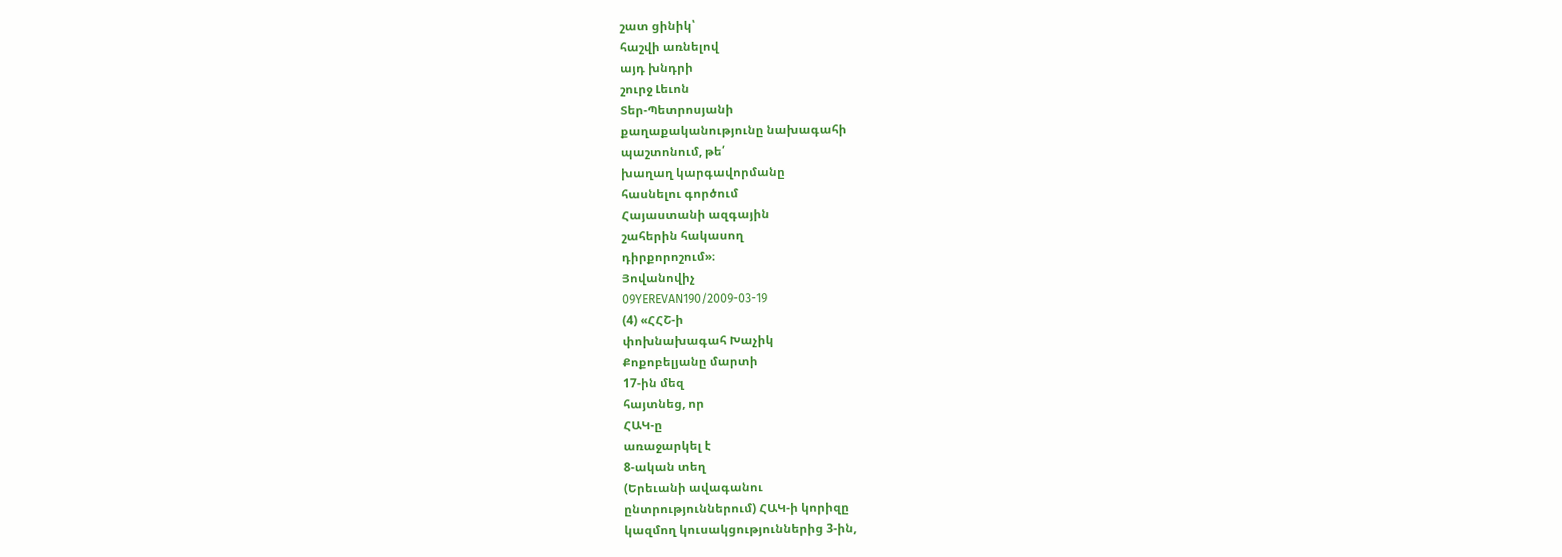շատ ցինիկ՝
հաշվի առնելով
այդ խնդրի
շուրջ Լեւոն
Տեր-Պետրոսյանի
քաղաքականությունը նախագահի
պաշտոնում, թե՛
խաղաղ կարգավորմանը
հասնելու գործում
Հայաստանի ազգային
շահերին հակասող
դիրքորոշում»։
Յովանովիչ
09YEREVAN190/2009-03-19
(4) «ՀՀՇ-ի
փոխնախագահ Խաչիկ
Քոքոբելյանը մարտի
17-ին մեզ
հայտնեց, որ
ՀԱԿ-ը
առաջարկել է
8-ական տեղ
(Երեւանի ավագանու
ընտրություններում) ՀԱԿ-ի կորիզը
կազմող կուսակցություններից 3-ին,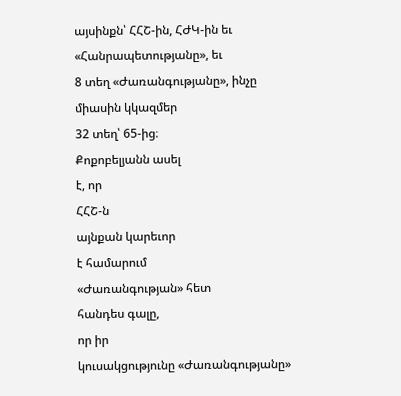այսինքն՝ ՀՀՇ-ին, ՀԺԿ-ին եւ
«Հանրապետությանը», եւ
8 տեղ «Ժառանգությանը», ինչը
միասին կկազմեր
32 տեղ՝ 65-ից։
Քոքոբելյանն ասել
է, որ
ՀՀՇ-ն
այնքան կարեւոր
է համարում
«Ժառանգության» հետ
հանդես գալը,
որ իր
կուսակցությունը «Ժառանգությանը»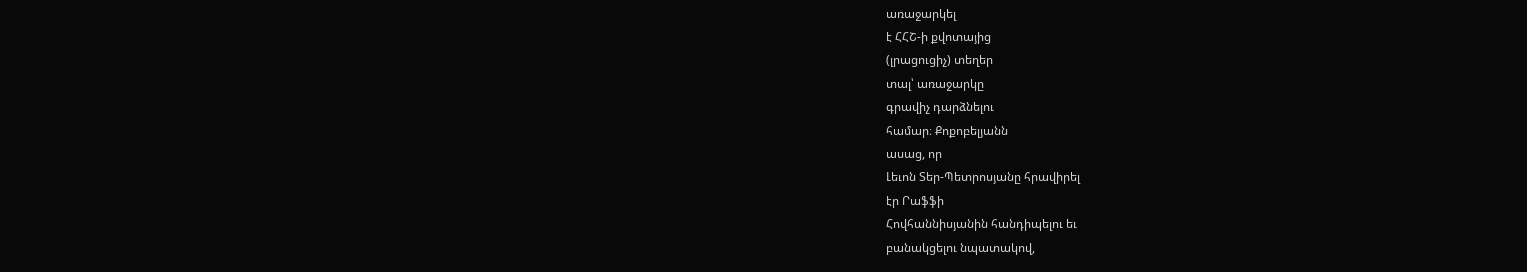առաջարկել
է ՀՀՇ-ի քվոտայից
(լրացուցիչ) տեղեր
տալ՝ առաջարկը
գրավիչ դարձնելու
համար։ Քոքոբելյանն
ասաց, որ
Լեւոն Տեր-Պետրոսյանը հրավիրել
էր Րաֆֆի
Հովհաննիսյանին հանդիպելու եւ
բանակցելու նպատակով,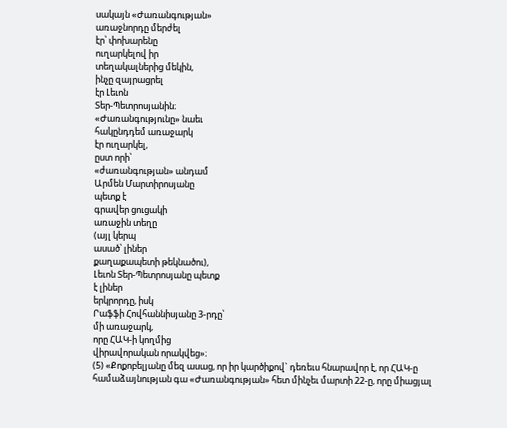սակայն «Ժառանգության»
առաջնորդը մերժել
էր՝ փոխարենը
ուղարկելով իր
տեղակալներից մեկին,
ինչը զայրացրել
էր Լեւոն
Տեր-Պետրոսյանին։
«Ժառանգությունը» նաեւ
հակընդդեմ առաջարկ
էր ուղարկել,
ըստ որի՝
«ժառանգության» անդամ
Արմեն Մարտիրոսյանը
պետք է
գրավեր ցուցակի
առաջին տեղը
(այլ կերպ
ասած՝ լիներ
քաղաքապետի թեկնածու),
Լեւոն Տեր-Պետրոսյանը պետք
է լիներ
երկրորդը, իսկ
Րաֆֆի Հովհաննիսյանը 3-րդը՝
մի առաջարկ,
որը ՀԱԿ-ի կողմից
վիրավորական որակվեց»։
(5) «Քոքոբելյանը մեզ ասաց, որ իր կարծիքով` դեռեւս հնարավոր է, որ ՀԱԿ-ը համաձայնության գա «Ժառանգության» հետ մինչեւ մարտի 22-ը, որը միացյալ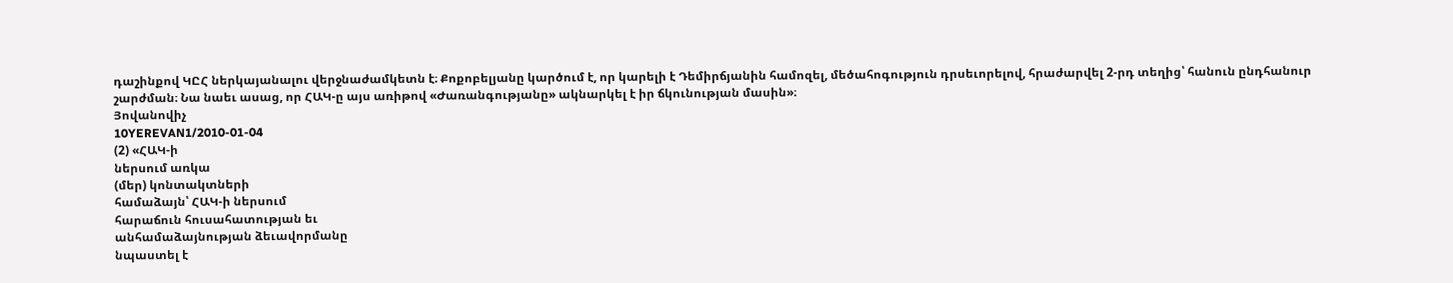դաշինքով ԿԸՀ ներկայանալու վերջնաժամկետն է։ Քոքոբելյանը կարծում է, որ կարելի է Դեմիրճյանին համոզել, մեծահոգություն դրսեւորելով, հրաժարվել 2-րդ տեղից՝ հանուն ընդհանուր շարժման։ Նա նաեւ ասաց, որ ՀԱԿ-ը այս առիթով «Ժառանգությանը» ակնարկել է իր ճկունության մասին»։
Յովանովիչ
10YEREVAN1/2010-01-04
(2) «ՀԱԿ-ի
ներսում առկա
(մեր) կոնտակտների
համաձայն՝ ՀԱԿ-ի ներսում
հարաճուն հուսահատության եւ
անհամաձայնության ձեւավորմանը
նպաստել է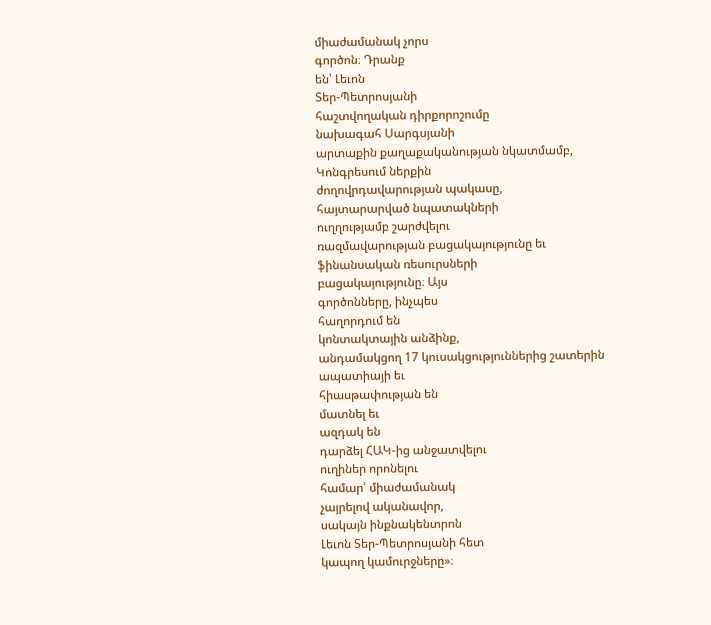միաժամանակ չորս
գործոն։ Դրանք
են՝ Լեւոն
Տեր-Պետրոսյանի
հաշտվողական դիրքորոշումը
նախագահ Սարգսյանի
արտաքին քաղաքականության նկատմամբ,
Կոնգրեսում ներքին
ժողովրդավարության պակասը,
հայտարարված նպատակների
ուղղությամբ շարժվելու
ռազմավարության բացակայությունը եւ
ֆինանսական ռեսուրսների
բացակայությունը։ Այս
գործոնները, ինչպես
հաղորդում են
կոնտակտային անձինք,
անդամակցող 17 կուսակցություններից շատերին
ապատիայի եւ
հիասթափության են
մատնել եւ
ազդակ են
դարձել ՀԱԿ-ից անջատվելու
ուղիներ որոնելու
համար՝ միաժամանակ
չայրելով ականավոր,
սակայն ինքնակենտրոն
Լեւոն Տեր-Պետրոսյանի հետ
կապող կամուրջները»։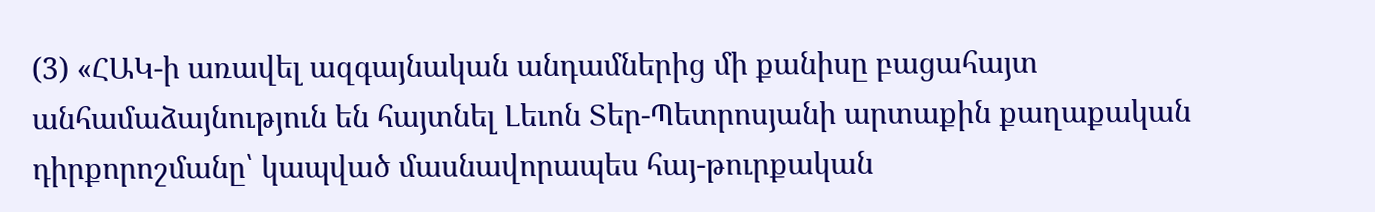(3) «ՀԱԿ-ի առավել ազգայնական անդամներից մի քանիսը բացահայտ անհամաձայնություն են հայտնել Լեւոն Տեր-Պետրոսյանի արտաքին քաղաքական դիրքորոշմանը՝ կապված մասնավորապես հայ-թուրքական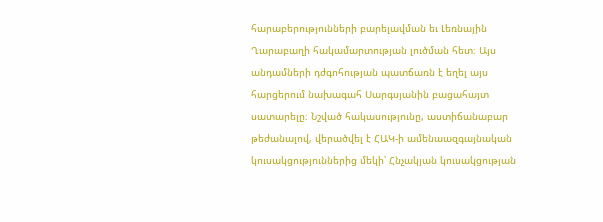հարաբերությունների բարելավման եւ Լեռնային Ղարաբաղի հակամարտության լուծման հետ։ Այս անդամների դժգոհության պատճառն է եղել այս հարցերում նախագահ Սարգսյանին բացահայտ սատարելը։ Նշված հակասությունը, աստիճանաբար թեժանալով, վերածվել է ՀԱԿ-ի ամենաազգայնական կուսակցություններից մեկի՝ Հնչակյան կուսակցության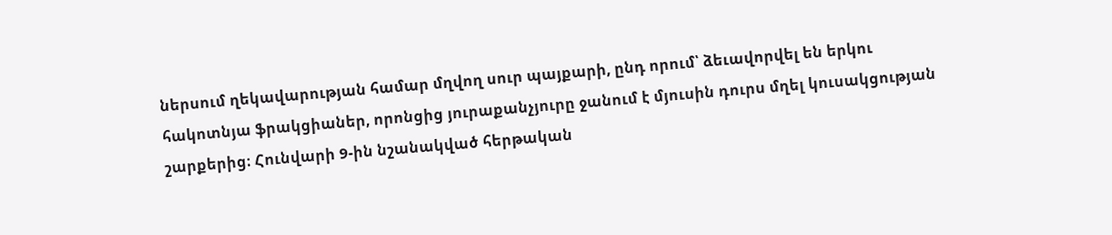ներսում ղեկավարության համար մղվող սուր պայքարի, ընդ որում՝ ձեւավորվել են երկու հակոտնյա ֆրակցիաներ, որոնցից յուրաքանչյուրը ջանում է մյուսին դուրս մղել կուսակցության շարքերից։ Հունվարի 9-ին նշանակված հերթական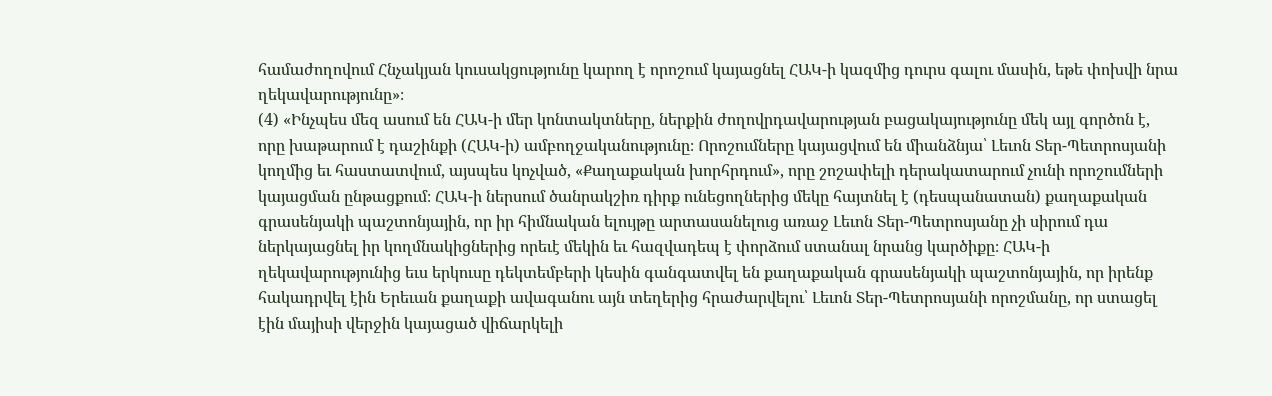համաժողովում Հնչակյան կուսակցությունը կարող է որոշում կայացնել ՀԱԿ-ի կազմից դուրս գալու մասին, եթե փոխվի նրա ղեկավարությունը»։
(4) «Ինչպես մեզ ասում են ՀԱԿ-ի մեր կոնտակտները, ներքին ժողովրդավարության բացակայությունը մեկ այլ գործոն է, որը խաթարում է դաշինքի (ՀԱԿ-ի) ամբողջականությունը։ Որոշումները կայացվում են միանձնյա՝ Լեւոն Տեր-Պետրոսյանի կողմից եւ հաստատվում, այսպես կոչված, «Քաղաքական խորհրդում», որը շոշափելի դերակատարում չունի որոշումների կայացման ընթացքում։ ՀԱԿ-ի ներսում ծանրակշիռ դիրք ունեցողներից մեկը հայտնել է (դեսպանատան) քաղաքական գրասենյակի պաշտոնյային, որ իր հիմնական ելույթը արտասանելուց առաջ Լեւոն Տեր-Պետրոսյանը չի սիրում դա ներկայացնել իր կողմնակիցներից որեւէ մեկին եւ հազվադեպ է փորձում ստանալ նրանց կարծիքը։ ՀԱԿ-ի ղեկավարությունից եւս երկուսը դեկտեմբերի կեսին գանգատվել են քաղաքական գրասենյակի պաշտոնյային, որ իրենք հակադրվել էին Երեւան քաղաքի ավագանու այն տեղերից հրաժարվելու՝ Լեւոն Տեր-Պետրոսյանի որոշմանը, որ ստացել էին մայիսի վերջին կայացած վիճարկելի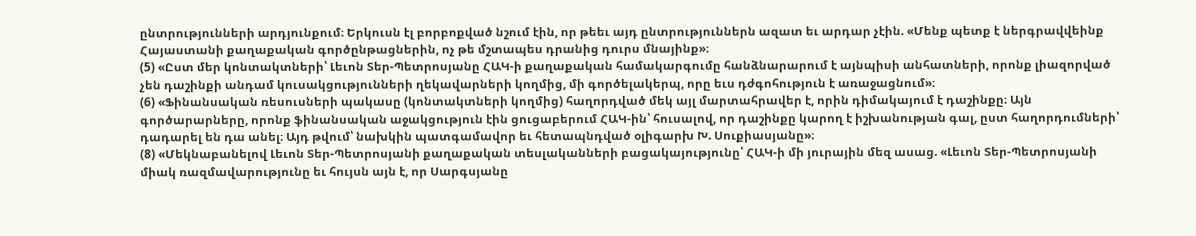ընտրությունների արդյունքում։ Երկուսն էլ բորբոքված նշում էին, որ թեեւ այդ ընտրություններն ազատ եւ արդար չէին. «Մենք պետք է ներգրավվեինք Հայաստանի քաղաքական գործընթացներին, ոչ թե մշտապես դրանից դուրս մնայինք»։
(5) «Ըստ մեր կոնտակտների՝ Լեւոն Տեր-Պետրոսյանը ՀԱԿ-ի քաղաքական համակարգումը հանձնարարում է այնպիսի անհատների, որոնք լիազորված չեն դաշինքի անդամ կուսակցությունների ղեկավարների կողմից, մի գործելակերպ, որը եւս դժգոհություն է առաջացնում»։
(6) «Ֆինանսական ռեսուսների պակասը (կոնտակտների կողմից) հաղորդված մեկ այլ մարտահրավեր է, որին դիմակայում է դաշինքը։ Այն գործարարները, որոնք ֆինանսական աջակցություն էին ցուցաբերում ՀԱԿ-ին՝ հուսալով, որ դաշինքը կարող է իշխանության գալ, ըստ հաղորդումների՝ դադարել են դա անել։ Այդ թվում՝ նախկին պատգամավոր եւ հետապնդված օլիգարխ Խ. Սուքիասյանը»։
(8) «Մեկնաբանելով Լեւոն Տեր-Պետրոսյանի քաղաքական տեսլականների բացակայությունը՝ ՀԱԿ-ի մի յուրային մեզ ասաց. «Լեւոն Տեր-Պետրոսյանի միակ ռազմավարությունը եւ հույսն այն է, որ Սարգսյանը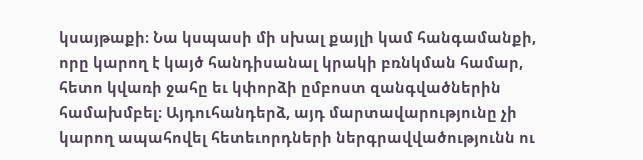կսայթաքի։ Նա կսպասի մի սխալ քայլի կամ հանգամանքի, որը կարող է կայծ հանդիսանալ կրակի բռնկման համար, հետո կվառի ջահը եւ կփորձի ըմբոստ զանգվածներին համախմբել։ Այդուհանդերձ, այդ մարտավարությունը չի կարող ապահովել հետեւորդների ներգրավվածությունն ու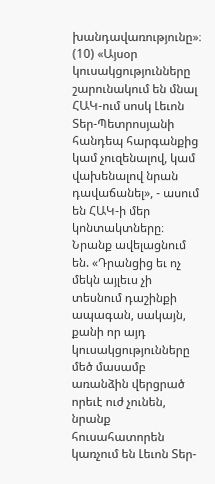խանդավառությունը»։
(10) «Այսօր կուսակցությունները շարունակում են մնալ ՀԱԿ-ում սոսկ Լեւոն Տեր-Պետրոսյանի հանդեպ հարգանքից կամ չուզենալով, կամ վախենալով նրան դավաճանել», - ասում են ՀԱԿ-ի մեր կոնտակտները։ Նրանք ավելացնում են. «Դրանցից եւ ոչ մեկն այլեւս չի տեսնում դաշինքի ապագան, սակայն, քանի որ այդ կուսակցությունները մեծ մասամբ առանձին վերցրած որեւէ ուժ չունեն, նրանք հուսահատորեն կառչում են Լեւոն Տեր-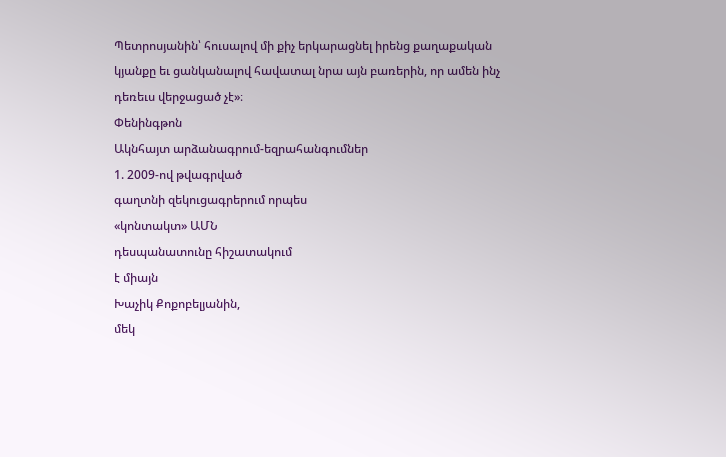Պետրոսյանին՝ հուսալով մի քիչ երկարացնել իրենց քաղաքական կյանքը եւ ցանկանալով հավատալ նրա այն բառերին, որ ամեն ինչ դեռեւս վերջացած չէ»։
Փենինգթոն
Ակնհայտ արձանագրում-եզրահանգումներ
1. 2009-ով թվագրված
գաղտնի զեկուցագրերում որպես
«կոնտակտ» ԱՄՆ
դեսպանատունը հիշատակում
է միայն
Խաչիկ Քոքոբելյանին,
մեկ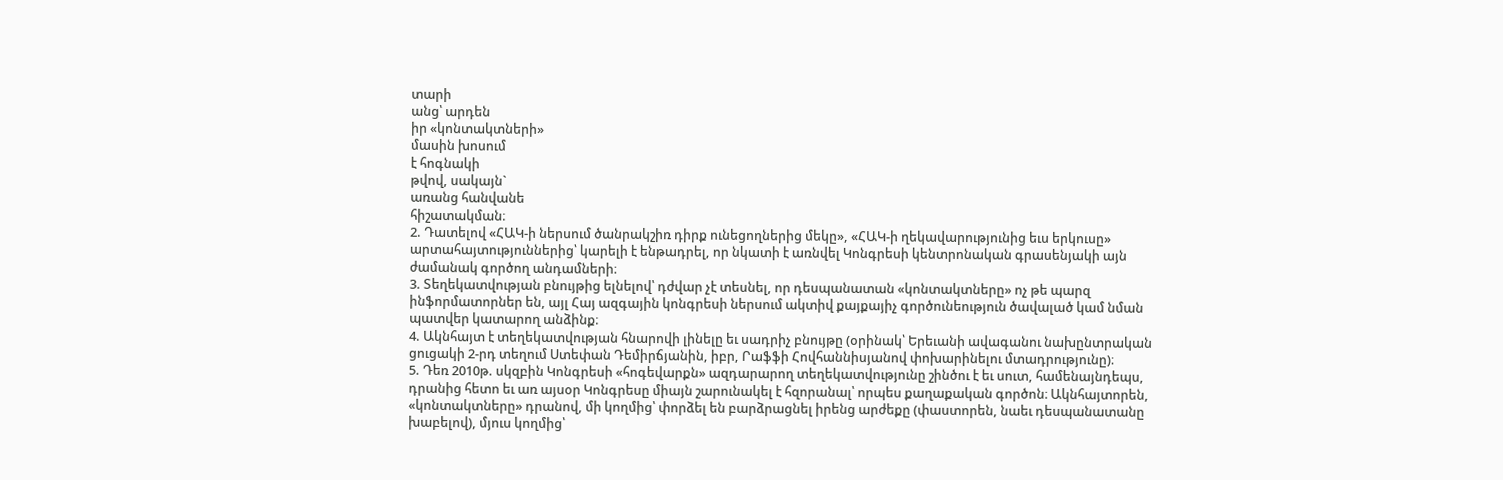տարի
անց՝ արդեն
իր «կոնտակտների»
մասին խոսում
է հոգնակի
թվով, սակայն`
առանց հանվանե
հիշատակման։
2. Դատելով «ՀԱԿ-ի ներսում ծանրակշիռ դիրք ունեցողներից մեկը», «ՀԱԿ-ի ղեկավարությունից եւս երկուսը» արտահայտություններից՝ կարելի է ենթադրել, որ նկատի է առնվել Կոնգրեսի կենտրոնական գրասենյակի այն ժամանակ գործող անդամների։
3. Տեղեկատվության բնույթից ելնելով՝ դժվար չէ տեսնել, որ դեսպանատան «կոնտակտները» ոչ թե պարզ ինֆորմատորներ են, այլ Հայ ազգային կոնգրեսի ներսում ակտիվ քայքայիչ գործունեություն ծավալած կամ նման պատվեր կատարող անձինք։
4. Ակնհայտ է տեղեկատվության հնարովի լինելը եւ սադրիչ բնույթը (օրինակ՝ Երեւանի ավագանու նախընտրական ցուցակի 2-րդ տեղում Ստեփան Դեմիրճյանին, իբր, Րաֆֆի Հովհաննիսյանով փոխարինելու մտադրությունը)։
5. Դեռ 2010թ. սկզբին Կոնգրեսի «հոգեվարքն» ազդարարող տեղեկատվությունը շինծու է եւ սուտ, համենայնդեպս, դրանից հետո եւ առ այսօր Կոնգրեսը միայն շարունակել է հզորանալ՝ որպես քաղաքական գործոն։ Ակնհայտորեն, «կոնտակտները» դրանով, մի կողմից՝ փորձել են բարձրացնել իրենց արժեքը (փաստորեն, նաեւ դեսպանատանը խաբելով), մյուս կողմից՝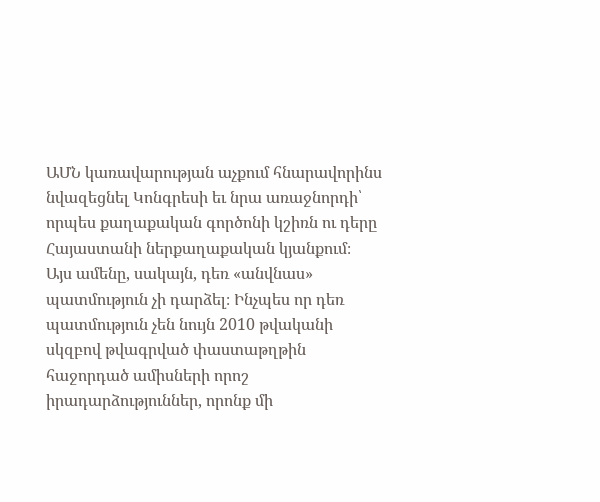ԱՄՆ կառավարության աչքում հնարավորինս նվազեցնել Կոնգրեսի եւ նրա առաջնորդի՝ որպես քաղաքական գործոնի կշիռն ու դերը Հայաստանի ներքաղաքական կյանքում։
Այս ամենը, սակայն, դեռ «անվնաս» պատմություն չի դարձել։ Ինչպես որ դեռ պատմություն չեն նույն 2010 թվականի սկզբով թվագրված փաստաթղթին հաջորդած ամիսների որոշ իրադարձություններ, որոնք մի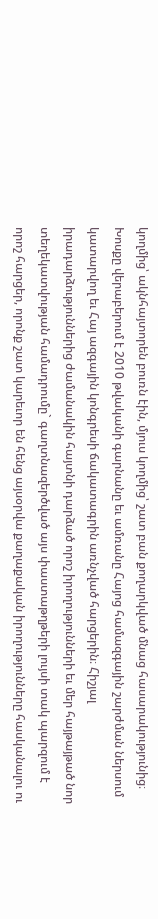կողմից՝ ակնհայտորեն բուռն էին, մյուս կողմից՝ շատ բան քողարկված մնաց հասարակությունից։ Խոսքը վերաբերում է 2010 թվականի գարնանը եւ ամռանը Հայոց համազգային շարժման ներսում կատարվող եւ Հայ ազգային կոնգրեսի ճակատագրին առնչված հարցերին։ Հիշյալ իրադարձություններից ժամանակին հայտնի դարձած որոշ իրողությունների եւ մեր հայթայթած նոր տեղեկատվության համադրումը` գաղտնազերծված այս փաստաթղթերի լույսի տակ պարզում է որոշ հարցեր, որոնք շատ կարեւոր են հենց այսօրվա քաղաքական իրողությունները հասկանալու ու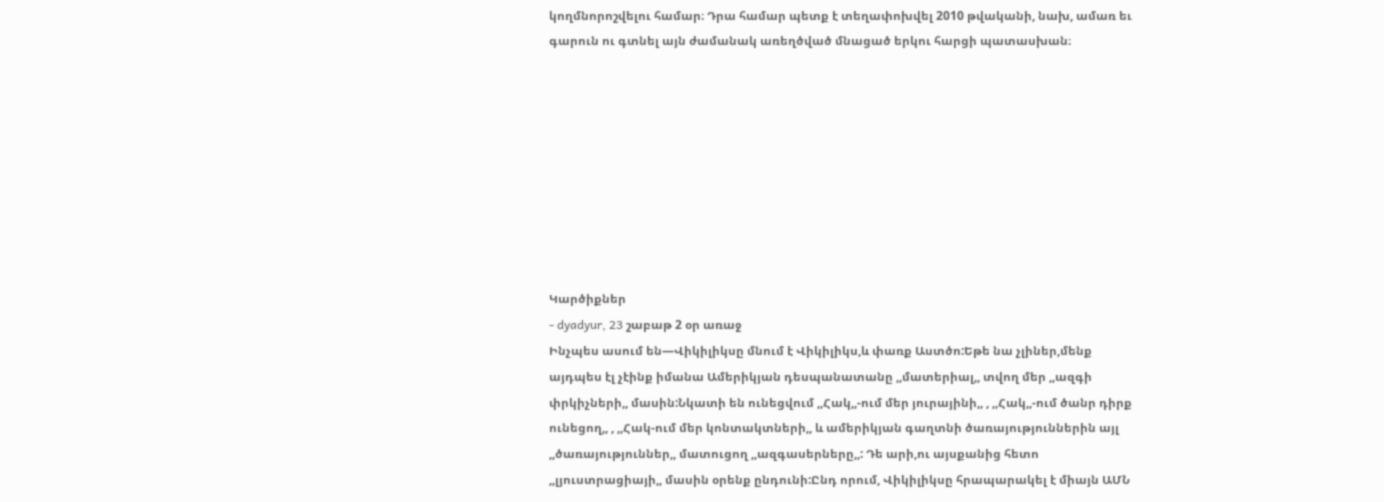կողմնորոշվելու համար։ Դրա համար պետք է տեղափոխվել 2010 թվականի, նախ, ամառ եւ գարուն ու գտնել այն ժամանակ առեղծված մնացած երկու հարցի պատասխան։









Կարծիքներ
- dyadyur, 23 շաբաթ 2 օր առաջ
Ինչպես ասում են—Վիկիլիկսը մնում է Վիկիլիկս,և փառք Աստծո:Եթե նա չլիներ,մենք այդպես էլ չէինք իմանա Ամերիկյան դեսպանատանը ,,մատերիալ,, տվող մեր ,,ազգի փրկիչների,, մասին:Նկատի են ունեցվում ,,Հակ,,-ում մեր յուրայինի,, , ,,Հակ,,-ում ծանր դիրք ունեցող,, , ,,Հակ-ում մեր կոնտակտների,, և ամերիկյան գաղտնի ծառայություններին այլ ,,ծառայություններ,, մատուցող ,,ազգասերները,,: Դե արի,ու այսքանից հետո ,,լյուստրացիայի,, մասին օրենք ընդունի:Ընդ որում, Վիկիլիկսը հրապարակել է միայն ԱՄՆ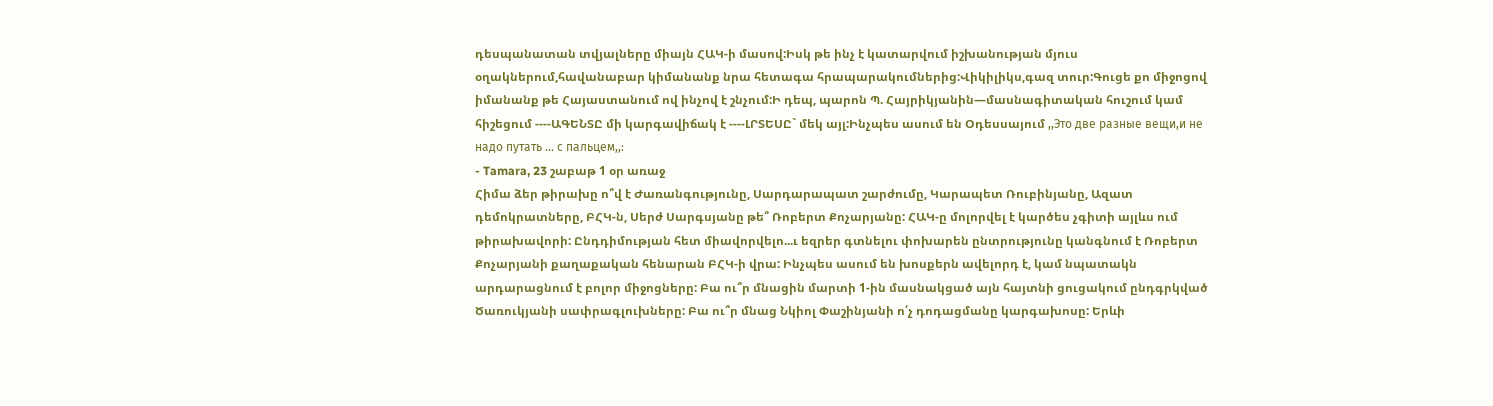դեսպանատան տվյալները միայն ՀԱԿ-ի մասով:Իսկ թե ինչ է կատարվում իշխանության մյուս օղակներում,հավանաբար կիմանանք նրա հետագա հրապարակումներից:Վիկիլիկս,գազ տուր:Գուցե քո միջոցով իմանանք թե Հայաստանում ով ինչով է շնչում:Ի դեպ, պարոն Պ. Հայրիկյանին—մասնագիտական հուշում կամ հիշեցում ----ԱԳԵՆՏԸ մի կարգավիճակ է ----ԼՐՏԵՍԸ` մեկ այլ:Ինչպես ասում են Օդեսսայում ,,Это две разные вещи,и не надо путать ... с пальцем,,:
- Tamara, 23 շաբաթ 1 օր առաջ
Հիմա ձեր թիրախը ո՞վ է Ժառանգությունը, Սարդարապատ շարժումը, Կարապետ Ռուբինյանը, Ազատ դեմոկրատները, ԲՀԿ-ն, Սերժ Սարգսյանը թե՞ Ռոբերտ Քոչարյանը: ՀԱԿ-ը մոլորվել է կարծես չգիտի այլևս ում թիրախավորի: Ընդդիմության հետ միավորվելո...ւ եզրեր գտնելու փոխարեն ընտրությունը կանգնում է Ռոբերտ Քոչարյանի քաղաքական հենարան ԲՀԿ-ի վրա: Ինչպես ասում են խոսքերն ավելորդ է, կամ նպատակն արդարացնում է բոլոր միջոցները: Բա ու՞ր մնացին մարտի 1-ին մասնակցած այն հայտնի ցուցակում ընդգրկված Ծառուկյանի սափրագլուխները: Բա ու՞ր մնաց Նկիոլ Փաշինյանի ո՛չ դոդացմանը կարգախոսը: Երևի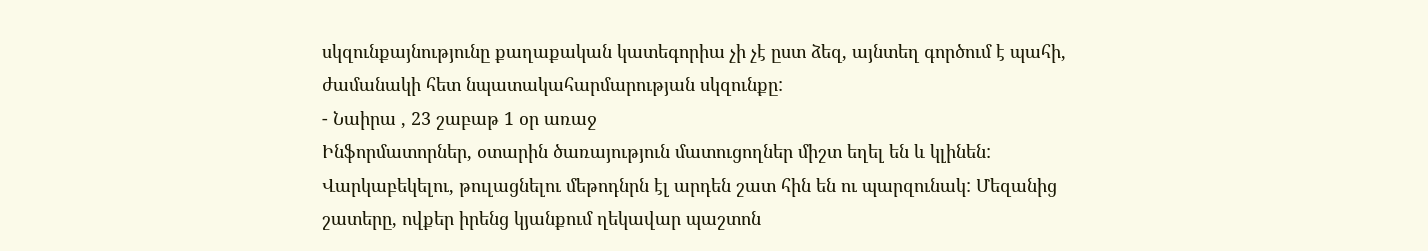սկզունքայնությունը քաղաքական կատեգորիա չի չէ ըստ ձեզ, այնտեղ գործում է պահի, ժամանակի հետ նպատակահարմարության սկզունքը:
- Նաիրա , 23 շաբաթ 1 օր առաջ
Ինֆորմատորներ, օտարին ծառայություն մատուցողներ միշտ եղել են և կլինեն: Վարկաբեկելու, թուլացնելու մեթոդնրն էլ արդեն շատ հին են ու պարզունակ: Մեզանից շատերը, ովքեր իրենց կյանքում ղեկավար պաշտոն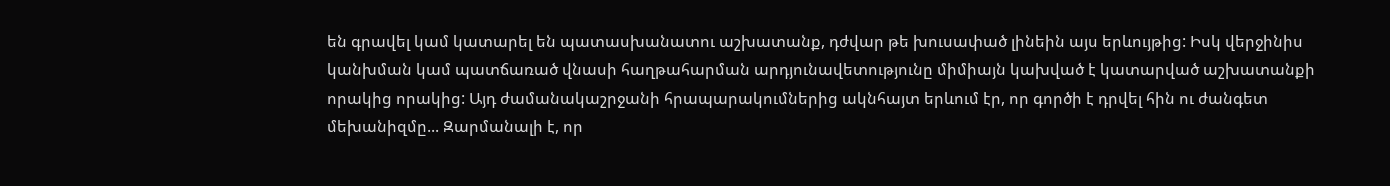են գրավել կամ կատարել են պատասխանատու աշխատանք, դժվար թե խուսափած լինեին այս երևույթից: Իսկ վերջինիս կանխման կամ պատճառած վնասի հաղթահարման արդյունավետությունը միմիայն կախված է կատարված աշխատանքի որակից որակից: Այդ ժամանակաշրջանի հրապարակումներից ակնհայտ երևում էր, որ գործի է դրվել հին ու ժանգետ մեխանիզմը... Զարմանալի է, որ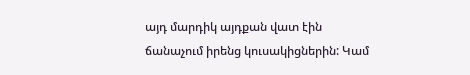այդ մարդիկ այդքան վատ էին ճանաչում իրենց կուսակիցներին: Կամ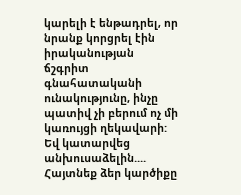կարելի է ենթադրել, որ նրանք կորցրել էին իրականության ճշգրիտ գնահատականի ունակությունը, ինչը պատիվ չի բերում ոչ մի կառույցի ղեկավարի: Եվ կատարվեց անխուսաձելին....
Հայտնեք ձեր կարծիքը